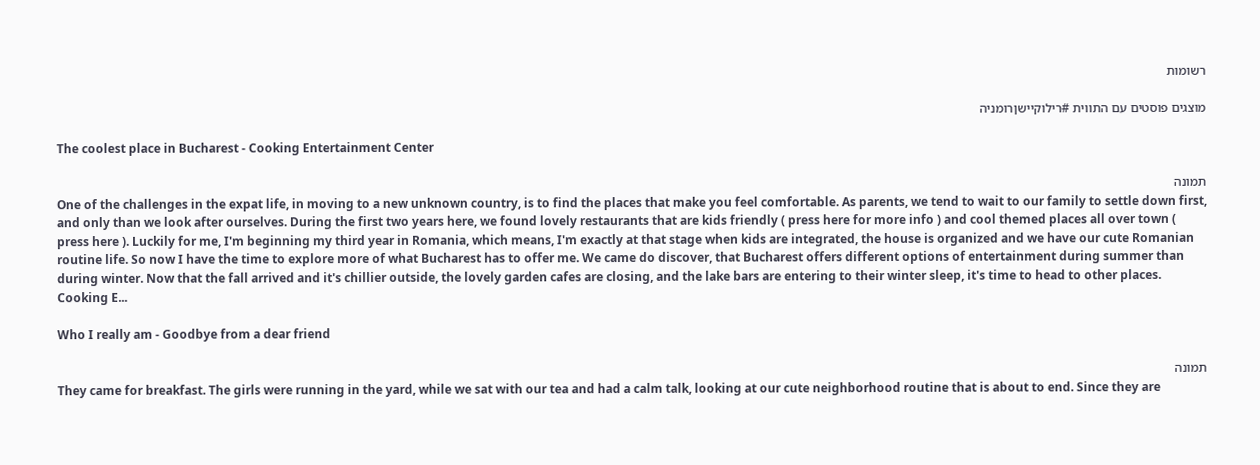רשומות

מוצגים פוסטים עם התווית #רילוקיישןרומניה

The coolest place in Bucharest - Cooking Entertainment Center

תמונה
One of the challenges in the expat life, in moving to a new unknown country, is to find the places that make you feel comfortable. As parents, we tend to wait to our family to settle down first, and only than we look after ourselves. During the first two years here, we found lovely restaurants that are kids friendly ( press here for more info ) and cool themed places all over town ( press here ). Luckily for me, I'm beginning my third year in Romania, which means, I'm exactly at that stage when kids are integrated, the house is organized and we have our cute Romanian routine life. So now I have the time to explore more of what Bucharest has to offer me. We came do discover, that Bucharest offers different options of entertainment during summer than during winter. Now that the fall arrived and it's chillier outside, the lovely garden cafes are closing, and the lake bars are entering to their winter sleep, it's time to head to other places.  Cooking E...

Who I really am - Goodbye from a dear friend

תמונה
They came for breakfast. The girls were running in the yard, while we sat with our tea and had a calm talk, looking at our cute neighborhood routine that is about to end. Since they are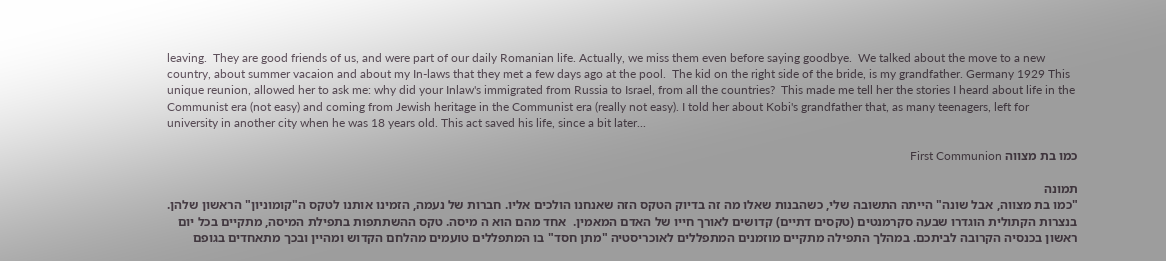leaving.  They are good friends of us, and were part of our daily Romanian life. Actually, we miss them even before saying goodbye.  We talked about the move to a new country, about summer vacaion and about my In-laws that they met a few days ago at the pool.  The kid on the right side of the bride, is my grandfather. Germany 1929 This unique reunion, allowed her to ask me: why did your Inlaw's immigrated from Russia to Israel, from all the countries?  This made me tell her the stories I heard about life in the Communist era (not easy) and coming from Jewish heritage in the Communist era (really not easy). I told her about Kobi's grandfather that, as many teenagers, left for university in another city when he was 18 years old. This act saved his life, since a bit later...

כמו בת מצווה First Communion

תמונה
"כמו בת מצווה, אבל שונה" הייתה התשובה שלי, כשהבנות שאלו מה זה בדיוק הטקס הזה שאנחנו הולכים אליו. חברות של נעמה, הזמינו אותנו לטקס ה"קומוניון" הראשון שלהן.  בנצרות הקתולית הוגדרו שבעה סקרמנטים (טקסים דתיים) קדושים לאורך חייו של האדם המאמין.  אחד מהם הוא ה מיסה. טקס ההשתתפות בתפילת המיסה, מתקיים בכל יום ראשון בכנסיה הקרובה לביתכם. במהלך התפילה מתקיים מוזמנים המתפללים לאוכריסטיה "מתן חסד" בו המתפללים טועמים מהלחם הקדוש ומהיין ובכך מתאחדים בגופם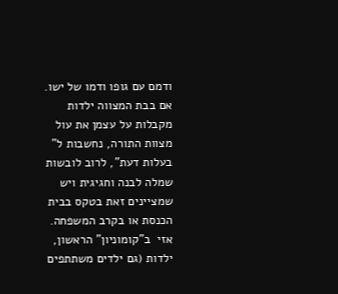ודמם עם גופו ודמו של ישו. אם בבת המצווה ילדות מקבלות על עצמן את עול מצוות התורה, נחשבות ל" בעלות דעת", לרוב לובשות שמלה לבנה וחגיגית ויש שמציינים זאת בטקס בבית הכנסת או בקרב המשפחה. אזי  ב"קומוניון" הראשון, ילדות (גם ילדים משתתפים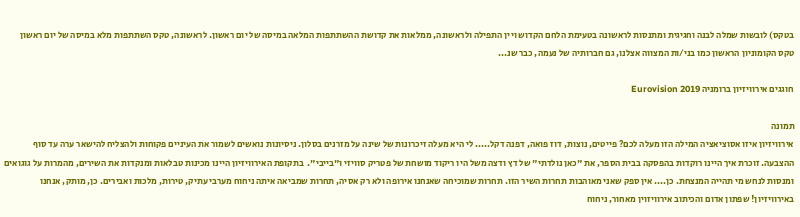בטקס) לובשות שמלה לבנה וחגיגית ומתנסות לראשונה בטעימת הלחם הקדוש ויין התפילה ולראשונה, ממלאות את קדושת ההשתתפות המלאה במיסה של יום ראשון. לראשונה, טקס השתתפות מלא במיסה של יום ראשון טקס הקומוניון הראשון כמו בני/ות המצווה אצלנו, גם חברותיה של נעמה, כבר שנ...

חוגגים אירוויזיון ברומניה Eurovision 2019

תמונה
אירוויזיון איזו אסוציאציה המילה הזו מעלה לכם? פייטים, נוצות, דוז פואה, דפנה דקל..... לי היא מעלה זיכרונות של שינה על מזרנים בסלון. ניסיונות נואשים לשמור את העיניים פקוחות ולהצליח להישאר ערה עד סוף ההצבעה. זוכרת איך היינו רוקדות בהפסקה בבית הספר, את "כאן נולדתי" של דץ ודצה משל היו ריקוד מושחת של פטריק סוויזי ו"בייבי".  בתקופת האירוויזיון היינו מכינות טבלאות ומנקדות את השירים, מהמרות על גוגואים ומנסות לנחש מי תהייה המנצחת. כן.... אין ספק שאני מאוהבות תחרות השיר הזו. תחרות שמוכיחה שאנחנו אירופה ולא רק אסיה, תחרות שמביאה איתה ניחוח מערבי עתיק, טירות, מלכות ואבירים. כן, מותק, אנחנו באירוויזיון! שפתון אדום והכיתוב אירוויזוין מאחור, ניחוח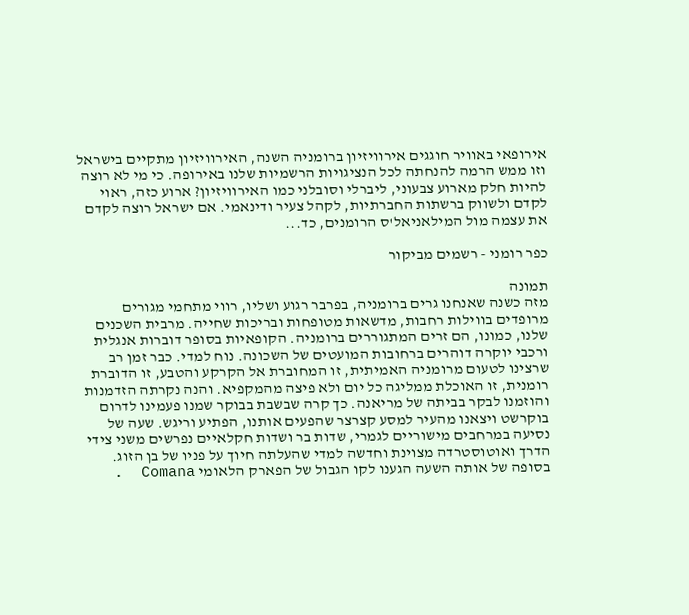אירופאי באוויר חוגגים אירוויזיון ברומניה השנה, האירוויזיון מתקיים בישראל וזו ממש הרמה להנחתה לכל הנציגויות הרשמיות שלנו באירופה. כי מי לא רוצה להיות חלק מארוע צבעוני, ליברלי וסובלני כמו האירוויזיון? ארוע כזה, ראוי לקדם ולשווק ברשתות החברתיות, לקהל צעיר ודינאמי. אם ישראל רוצה לקדם את עצמה מול המילאניאל'ס הרומנים, כד...

כפר רומני - רשמים מביקור

תמונה
מזה כשנה שאנחנו גרים ברומניה, בפרבר רגוע ושליו, רווי מתחמי מגורים מרופדים בווילות רחבות, מדשאות מטופחות ובריכות שחייה. מרבית השכנים שלנו, כמונו, הם זרים המתגוררים ברומניה. הקופאיות בסופר דוברות אנגלית ורכבי יוקרה דוהרים ברחובות המועטים של השכונה. נוח למדי. כבר זמן רב שרצינו לטעום מרומניה האמיתית, זו המחוברת אל הקרקע והטבע, זו הדוברת רומנית, זו האוכלת ממליגה כל יום ולא פיצה מהמקפיא. והנה נקרתה הזדמנות והוזמנו לבקר בביתה של מריאנה. כך קרה שבשבת בבוקר שמנו פעמינו לדרום בוקרשט ויצאנו מהעיר למסע קצרצר שהפעים אותנו, הפתיע וריגש. שעה של נסיעה במרחבים מישוריים לגמרי, שדות בר ושדות חקלאיים נפרשים משני צידי הדרך ואוטוסטרדה מצוינת וחדשה למדי שהעלתה חיוך על פניו של בן הזוג. בסופה של אותה השעה הגענו לקו הגבול של הפארק הלאומי Comana  .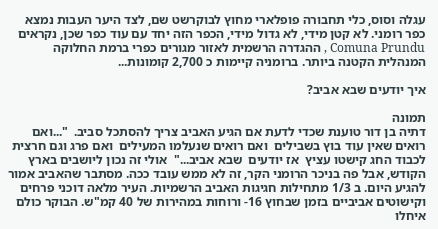עגלה וסוס, כלי תחבורה פופלארי מחוץ לבוקרשט שם, לצד היער העבות נמצא כפר רומני. לא קטן מידי, לא גדול מידי, הכפר הזה יחד עם עוד כפר שכן, נקראים Comuna Prundu , ההגדרה הרשמית לאזור מגורים כפרי ברמת החלוקה המנהלית הקטנה ביותר. ברומניה קיימות כ 2,700 קומונות...

איך יודעים שבא אביב?

תמונה
דתיה בן דור טוענת שכדי לדעת אם הגיע האביב צריך להסתכל סביב.  "...ואם רואים שאין עוד בוץ בשבילים  ואם רואים שנעלמו המעילים  ואם פרג וגם חרצית  לכבוד החג קישטו עציץ  אז יודעים  שבא אביב..."  אולי זה נכון ליושבים בארץ הקודש, אבל פה בניכר הרומני הקר, זה לא ממש עובד ככה. מסתבר שהאביב אמור להגיע היום. ב 1/3 מתחילות חגיגות האביב הרשמיות. העיר מלאה דוכני פרחים וקישוטים אביביים בזמן שבחוץ 16- ורוחות במהירות של 40 קמ"ש. הבוקר כולם איחלו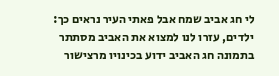לי חג אביב שמח אבל פאתי העיר נראים כך: ילדים, עזרו לנו למצוא את האביב מסתתר בתמונה חג האביב ידוע בכינויו מרצישור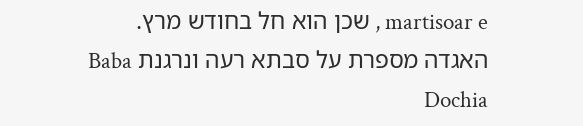martisoar e , שכן הוא חל בחודש מרץ. האגדה מספרת על סבתא רעה ונרגנת Baba Dochia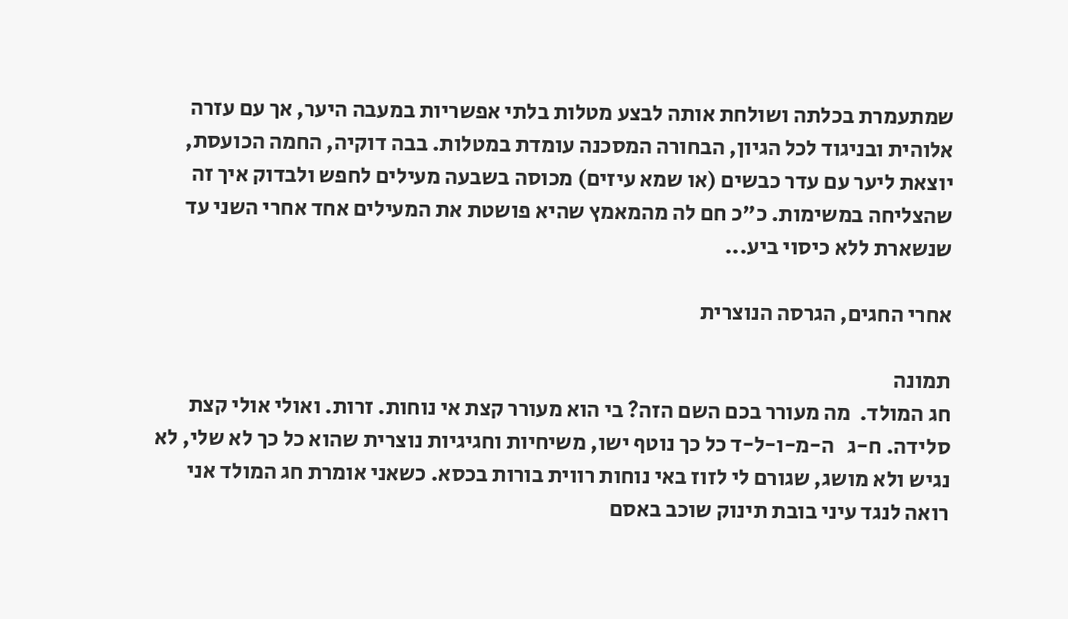שמתעמרת בכלתה ושולחת אותה לבצע מטלות בלתי אפשריות במעבה היער, אך עם עזרה אלוהית ובניגוד לכל הגיון, הבחורה המסכנה עומדת במטלות. בבה דוקיה, החמה הכועסת, יוצאת ליער עם עדר כבשים (או שמא עיזים) מכוסה בשבעה מעילים לחפש ולבדוק איך זה שהצליחה במשימות. כ"כ חם לה מהמאמץ שהיא פושטת את המעילים אחד אחרי השני עד שנשארת ללא כיסוי ביע...

אחרי החגים, הגרסה הנוצרית

תמונה
חג המולד.  מה מעורר בכם השם הזה? בי הוא מעורר קצת אי נוחות. זרות. ואולי אולי קצת סלידה. ח-ג   ה-מ-ו-ל-ד כל כך נוטף ישו, משיחיות וחגיגיות נוצרית שהוא כל כך לא שלי, לא נגיש ולא מושג, שגורם לי לזוז באי נוחות רווית בורות בכסא. כשאני אומרת חג המולד אני רואה לנגד עיני בובת תינוק שוכב באסם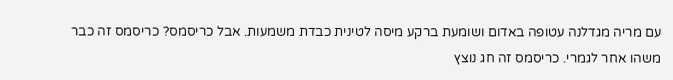עם מריה מגדלנה עטופה באדום ושומעת ברקע מיסה לטינית כבדת משמעות. אבל כריסמס? כריסמס זה כבר משהו אחר לגמרי. כריסמס זה חג נוצץ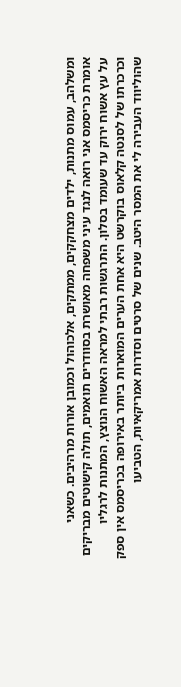ומשלהב, עמוס מתנות, ילדים מצחקקים, ממתקים, אלכוהול וכמובן אורות מרהיבים. כשאני אומרת כריסמס אני רואה לנגד עיני משפחה מאושרת בסוודרים תואמים, תולה קישוטים מבריקים על עץ אשוח ירוק עד שעומד בסלון. התרגשות רבתי למראה האשוח הנוצץ, המתנות לרגליו וכרכרתו של לסנטה קלאוס בוקרשט היא אחת הערים המוארות ביותר באירופה בכריסמס אין ספק שהוליווד העבירה לי את המסר היטב. שנים של סרטים וסדרות אמריקאיות, הטביעו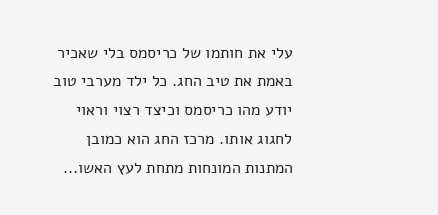עלי את חותמו של כריסמס בלי שאכיר באמת את טיב החג. כל ילד מערבי טוב יודע מהו כריסמס וכיצד רצוי וראוי לחגוג אותו. מרכז החג הוא כמובן המתנות המונחות מתחת לעץ האשו...